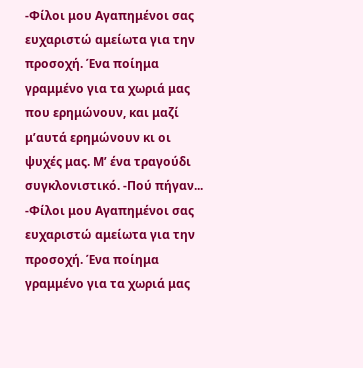-Φίλοι μου Αγαπημένοι σας ευχαριστώ αμείωτα για την προσοχή. Ένα ποίημα γραμμένο για τα χωριά μας που ερημώνουν, και μαζί μ’αυτά ερημώνουν κι οι ψυχές μας. Μ’ ένα τραγούδι συγκλονιστικό. -Πού πήγαν...
-Φίλοι μου Αγαπημένοι σας ευχαριστώ αμείωτα για την προσοχή. Ένα ποίημα γραμμένο για τα χωριά μας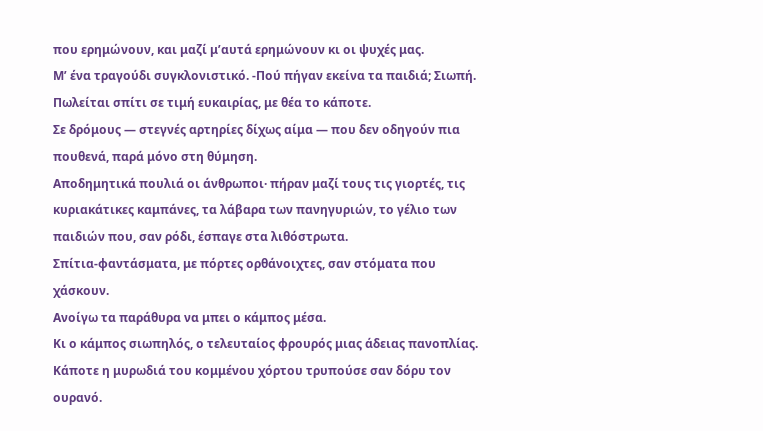που ερημώνουν, και μαζί μ’αυτά ερημώνουν κι οι ψυχές μας.
Μ’ ένα τραγούδι συγκλονιστικό. -Πού πήγαν εκείνα τα παιδιά; Σιωπή.
Πωλείται σπίτι σε τιμή ευκαιρίας, με θέα το κάποτε.
Σε δρόμους — στεγνές αρτηρίες δίχως αίμα — που δεν οδηγούν πια πουθενά, παρά μόνο στη θύμηση.
Αποδημητικά πουλιά οι άνθρωποι· πήραν μαζί τους τις γιορτές, τις κυριακάτικες καμπάνες, τα λάβαρα των πανηγυριών, το γέλιο των παιδιών που, σαν ρόδι, έσπαγε στα λιθόστρωτα.
Σπίτια-φαντάσματα, με πόρτες ορθάνοιχτες, σαν στόματα που χάσκουν.
Ανοίγω τα παράθυρα να μπει ο κάμπος μέσα.
Κι ο κάμπος σιωπηλός, ο τελευταίος φρουρός μιας άδειας πανοπλίας.
Κάποτε η μυρωδιά του κομμένου χόρτου τρυπούσε σαν δόρυ τον ουρανό.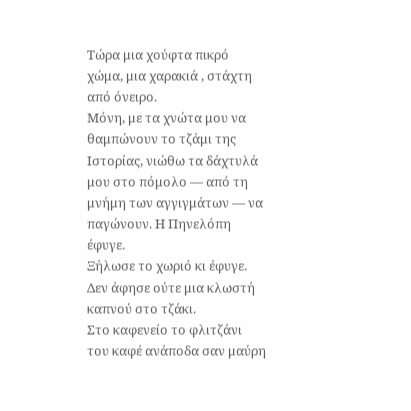Τώρα μια χούφτα πικρό χώμα, μια χαρακιά , στάχτη από όνειρο.
Μόνη, με τα χνώτα μου να θαμπώνουν το τζάμι της Ιστορίας, νιώθω τα δάχτυλά μου στο πόμολο — από τη μνήμη των αγγιγμάτων — να παγώνουν. Η Πηνελόπη έφυγε.
Ξήλωσε το χωριό κι έφυγε.
Δεν άφησε ούτε μια κλωστή καπνού στο τζάκι.
Στο καφενείο το φλιτζάνι του καφέ ανάποδα σαν μαύρη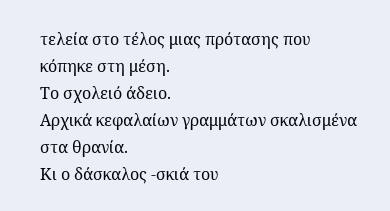τελεία στο τέλος μιας πρότασης που κόπηκε στη μέση.
Το σχολειό άδειο.
Αρχικά κεφαλαίων γραμμάτων σκαλισμένα στα θρανία.
Κι ο δάσκαλος -σκιά του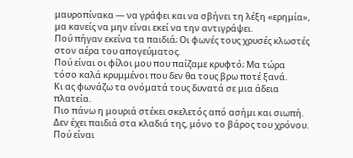μαυροπίνακα — να γράφει και να σβήνει τη λέξη «ερημία», μα κανείς να μην είναι εκεί να την αντιγράψει.
Πού πήγαν εκείνα τα παιδιά; Οι φωνές τους χρυσές κλωστές στον αέρα του απογεύματος.
Πού είναι οι φίλοι μου που παίζαμε κρυφτό; Μα τώρα τόσο καλά κρυμμένοι που δεν θα τους βρω ποτέ ξανά.
Κι ας φωνάζω τα ονόματά τους δυνατά σε μια άδεια πλατεία.
Πιο πάνω η μουριά στέκει σκελετός από ασήμι και σιωπή.
Δεν έχει παιδιά στα κλαδιά της, μόνο το βάρος του χρόνου.
Πού είναι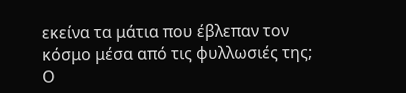εκείνα τα μάτια που έβλεπαν τον κόσμο μέσα από τις φυλλωσιές της; Ο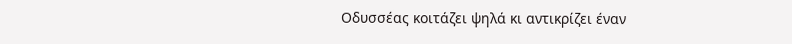Οδυσσέας κοιτάζει ψηλά κι αντικρίζει έναν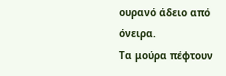ουρανό άδειο από όνειρα.
Τα μούρα πέφτουν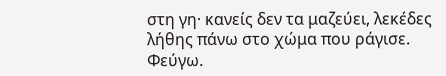στη γη· κανείς δεν τα μαζεύει, λεκέδες λήθης πάνω στο χώμα που ράγισε. Φεύγω.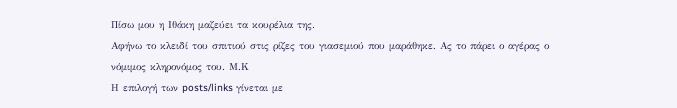Πίσω μου η Ιθάκη μαζεύει τα κουρέλια της.
Αφήνω το κλειδί του σπιτιού στις ρίζες του γιασεμιού που μαράθηκε. Ας το πάρει ο αγέρας ο νόμιμος κληρονόμος του. Μ.Κ
Η επιλογή των posts/links γίνεται με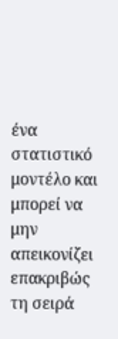ένα στατιστικό μοντέλο και μπορεί να μην απεικονίζει επακριβώς τη σειρά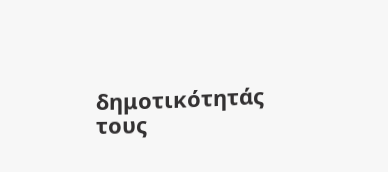δημοτικότητάς τους